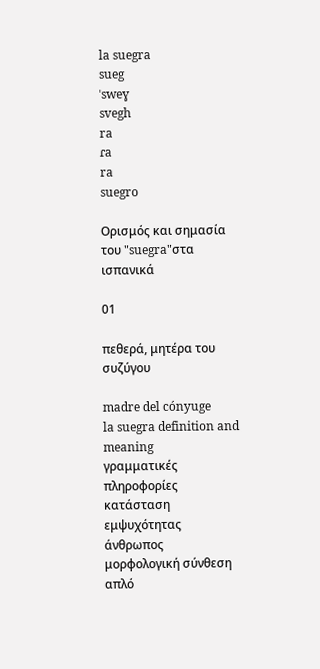la suegra
sueg
ˈsweɣ
svegh
ra
ɾa
ra
suegro

Ορισμός και σημασία του "suegra"στα ισπανικά

01

πεθερά, μητέρα του συζύγου

madre del cónyuge
la suegra definition and meaning
γραμματικές πληροφορίες
κατάσταση εμψυχότητας
άνθρωπος
μορφολογική σύνθεση
απλό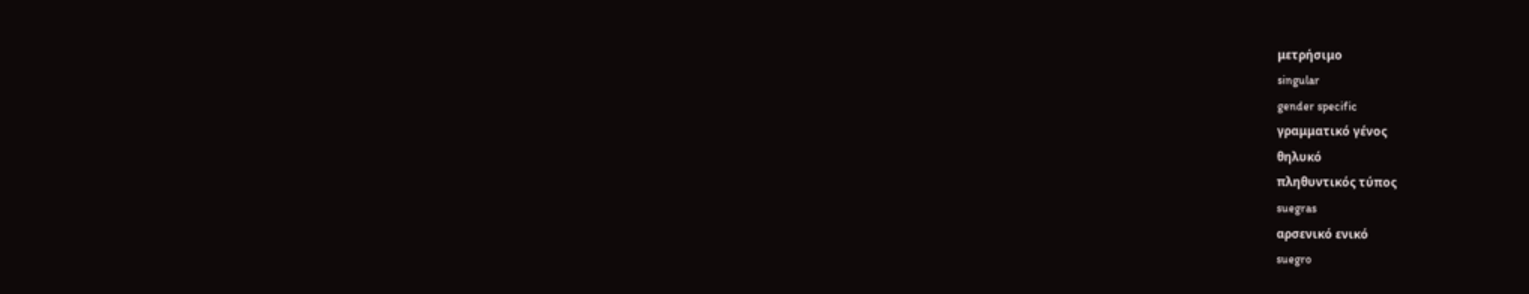μετρήσιμο
singular
gender specific
γραμματικό γένος
θηλυκό
πληθυντικός τύπος
suegras
αρσενικό ενικό
suegro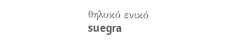θηλυκό ενικό
suegra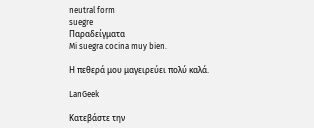neutral form
suegre
Παραδείγματα
Mi suegra cocina muy bien.

Η πεθερά μου μαγειρεύει πολύ καλά.

LanGeek

Κατεβάστε την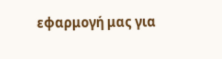εφαρμογή μας για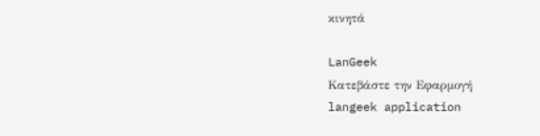κινητά

LanGeek
Κατεβάστε την Εφαρμογή
langeek application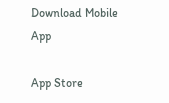Download Mobile App

App Store